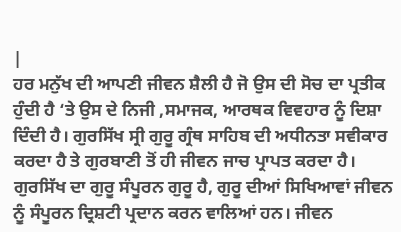|
ਹਰ ਮਨੁੱਖ ਦੀ ਆਪਣੀ ਜੀਵਨ ਸ਼ੈਲੀ ਹੈ ਜੋ ਉਸ ਦੀ ਸੋਚ ਦਾ ਪ੍ਰਤੀਕ ਹੁੰਦੀ ਹੈ ‘ਤੇ ਉਸ ਦੇ ਨਿਜੀ ,ਸਮਾਜਕ, ਆਰਥਕ ਵਿਵਹਾਰ ਨੂੰ ਦਿਸ਼ਾ ਦਿੰਦੀ ਹੈ। ਗੁਰਸਿੱਖ ਸ੍ਰੀ ਗੁਰੂ ਗ੍ਰੰਥ ਸਾਹਿਬ ਦੀ ਅਧੀਨਤਾ ਸਵੀਕਾਰ ਕਰਦਾ ਹੈ ਤੇ ਗੁਰਬਾਣੀ ਤੋਂ ਹੀ ਜੀਵਨ ਜਾਚ ਪ੍ਰਾਪਤ ਕਰਦਾ ਹੈ। ਗੁਰਸਿੱਖ ਦਾ ਗੁਰੂ ਸੰਪੂਰਨ ਗੁਰੂ ਹੈ, ਗੁਰੂ ਦੀਆਂ ਸਿਖਿਆਵਾਂ ਜੀਵਨ ਨੂੰ ਸੰਪੂਰਨ ਦ੍ਰਿਸ਼ਟੀ ਪ੍ਰਦਾਨ ਕਰਨ ਵਾਲਿਆਂ ਹਨ। ਜੀਵਨ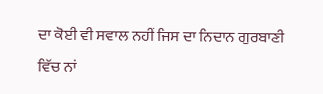ਦਾ ਕੋਈ ਵੀ ਸਵਾਲ ਨਹੀਂ ਜਿਸ ਦਾ ਨਿਦਾਨ ਗੁਰਬਾਣੀ ਵਿੱਚ ਨਾਂ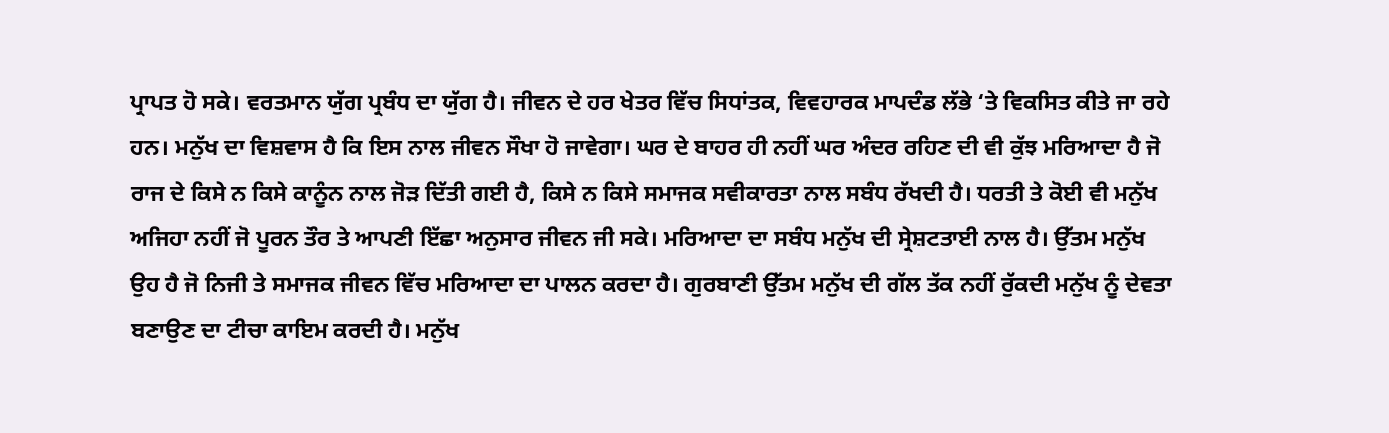ਪ੍ਰਾਪਤ ਹੋ ਸਕੇ। ਵਰਤਮਾਨ ਯੁੱਗ ਪ੍ਰਬੰਧ ਦਾ ਯੁੱਗ ਹੈ। ਜੀਵਨ ਦੇ ਹਰ ਖੇਤਰ ਵਿੱਚ ਸਿਧਾਂਤਕ, ਵਿਵਹਾਰਕ ਮਾਪਦੰਡ ਲੱਭੇ ‘ਤੇ ਵਿਕਸਿਤ ਕੀਤੇ ਜਾ ਰਹੇ ਹਨ। ਮਨੁੱਖ ਦਾ ਵਿਸ਼ਵਾਸ ਹੈ ਕਿ ਇਸ ਨਾਲ ਜੀਵਨ ਸੌਖਾ ਹੋ ਜਾਵੇਗਾ। ਘਰ ਦੇ ਬਾਹਰ ਹੀ ਨਹੀਂ ਘਰ ਅੰਦਰ ਰਹਿਣ ਦੀ ਵੀ ਕੁੱਝ ਮਰਿਆਦਾ ਹੈ ਜੋ ਰਾਜ ਦੇ ਕਿਸੇ ਨ ਕਿਸੇ ਕਾਨੂੰਨ ਨਾਲ ਜੋੜ ਦਿੱਤੀ ਗਈ ਹੈ, ਕਿਸੇ ਨ ਕਿਸੇ ਸਮਾਜਕ ਸਵੀਕਾਰਤਾ ਨਾਲ ਸਬੰਧ ਰੱਖਦੀ ਹੈ। ਧਰਤੀ ਤੇ ਕੋਈ ਵੀ ਮਨੁੱਖ ਅਜਿਹਾ ਨਹੀਂ ਜੋ ਪੂਰਨ ਤੌਰ ਤੇ ਆਪਣੀ ਇੱਛਾ ਅਨੁਸਾਰ ਜੀਵਨ ਜੀ ਸਕੇ। ਮਰਿਆਦਾ ਦਾ ਸਬੰਧ ਮਨੁੱਖ ਦੀ ਸ੍ਰੇਸ਼ਟਤਾਈ ਨਾਲ ਹੈ। ਉੱਤਮ ਮਨੁੱਖ ਉਹ ਹੈ ਜੋ ਨਿਜੀ ਤੇ ਸਮਾਜਕ ਜੀਵਨ ਵਿੱਚ ਮਰਿਆਦਾ ਦਾ ਪਾਲਨ ਕਰਦਾ ਹੈ। ਗੁਰਬਾਣੀ ਉੱਤਮ ਮਨੁੱਖ ਦੀ ਗੱਲ ਤੱਕ ਨਹੀਂ ਰੁੱਕਦੀ ਮਨੁੱਖ ਨੂੰ ਦੇਵਤਾ ਬਣਾਉਣ ਦਾ ਟੀਚਾ ਕਾਇਮ ਕਰਦੀ ਹੈ। ਮਨੁੱਖ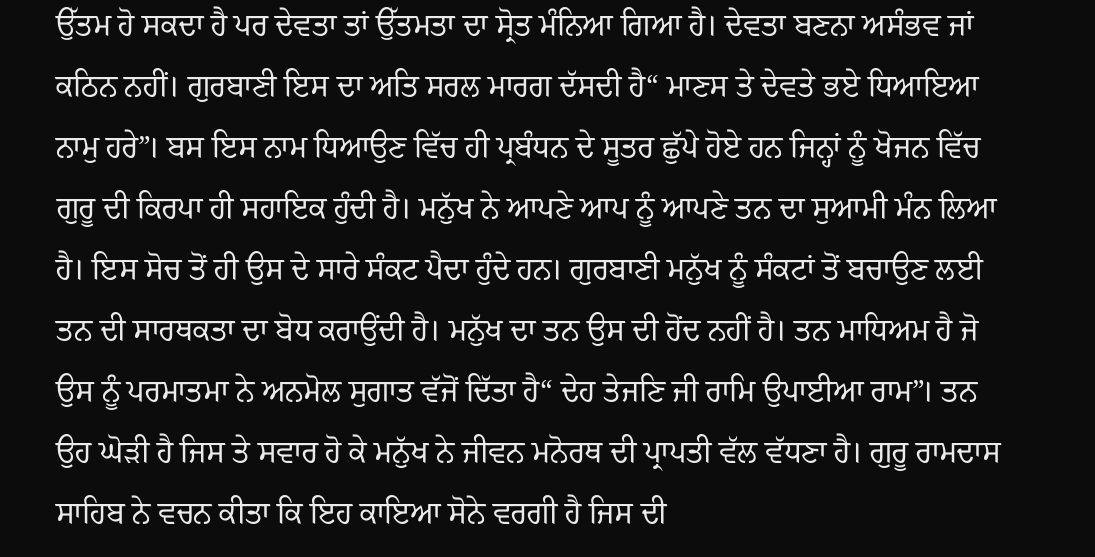ਉੱਤਮ ਹੋ ਸਕਦਾ ਹੈ ਪਰ ਦੇਵਤਾ ਤਾਂ ਉੱਤਮਤਾ ਦਾ ਸ੍ਰੋਤ ਮੰਨਿਆ ਗਿਆ ਹੈ। ਦੇਵਤਾ ਬਣਨਾ ਅਸੰਭਵ ਜਾਂ ਕਠਿਨ ਨਹੀਂ। ਗੁਰਬਾਣੀ ਇਸ ਦਾ ਅਤਿ ਸਰਲ ਮਾਰਗ ਦੱਸਦੀ ਹੈ“ ਮਾਣਸ ਤੇ ਦੇਵਤੇ ਭਏ ਧਿਆਇਆ ਨਾਮੁ ਹਰੇ”। ਬਸ ਇਸ ਨਾਮ ਧਿਆਉਣ ਵਿੱਚ ਹੀ ਪ੍ਰਬੰਧਨ ਦੇ ਸੂਤਰ ਛੁੱਪੇ ਹੋਏ ਹਨ ਜਿਨ੍ਹਾਂ ਨੂੰ ਖੋਜਨ ਵਿੱਚ ਗੁਰੂ ਦੀ ਕਿਰਪਾ ਹੀ ਸਹਾਇਕ ਹੁੰਦੀ ਹੈ। ਮਨੁੱਖ ਨੇ ਆਪਣੇ ਆਪ ਨੂੰ ਆਪਣੇ ਤਨ ਦਾ ਸੁਆਮੀ ਮੰਨ ਲਿਆ ਹੈ। ਇਸ ਸੋਚ ਤੋਂ ਹੀ ਉਸ ਦੇ ਸਾਰੇ ਸੰਕਟ ਪੈਦਾ ਹੁੰਦੇ ਹਨ। ਗੁਰਬਾਣੀ ਮਨੁੱਖ ਨੂੰ ਸੰਕਟਾਂ ਤੋਂ ਬਚਾਉਣ ਲਈ ਤਨ ਦੀ ਸਾਰਥਕਤਾ ਦਾ ਬੋਧ ਕਰਾਉਂਦੀ ਹੈ। ਮਨੁੱਖ ਦਾ ਤਨ ਉਸ ਦੀ ਹੋਂਦ ਨਹੀਂ ਹੈ। ਤਨ ਮਾਧਿਅਮ ਹੈ ਜੋ ਉਸ ਨੂੰ ਪਰਮਾਤਮਾ ਨੇ ਅਨਮੋਲ ਸੁਗਾਤ ਵੱਜੋਂ ਦਿੱਤਾ ਹੈ“ ਦੇਹ ਤੇਜਣਿ ਜੀ ਰਾਮਿ ਉਪਾਈਆ ਰਾਮ”। ਤਨ ਉਹ ਘੋੜੀ ਹੈ ਜਿਸ ਤੇ ਸਵਾਰ ਹੋ ਕੇ ਮਨੁੱਖ ਨੇ ਜੀਵਨ ਮਨੋਰਥ ਦੀ ਪ੍ਰਾਪਤੀ ਵੱਲ ਵੱਧਣਾ ਹੈ। ਗੁਰੂ ਰਾਮਦਾਸ ਸਾਹਿਬ ਨੇ ਵਚਨ ਕੀਤਾ ਕਿ ਇਹ ਕਾਇਆ ਸੋਨੇ ਵਰਗੀ ਹੈ ਜਿਸ ਦੀ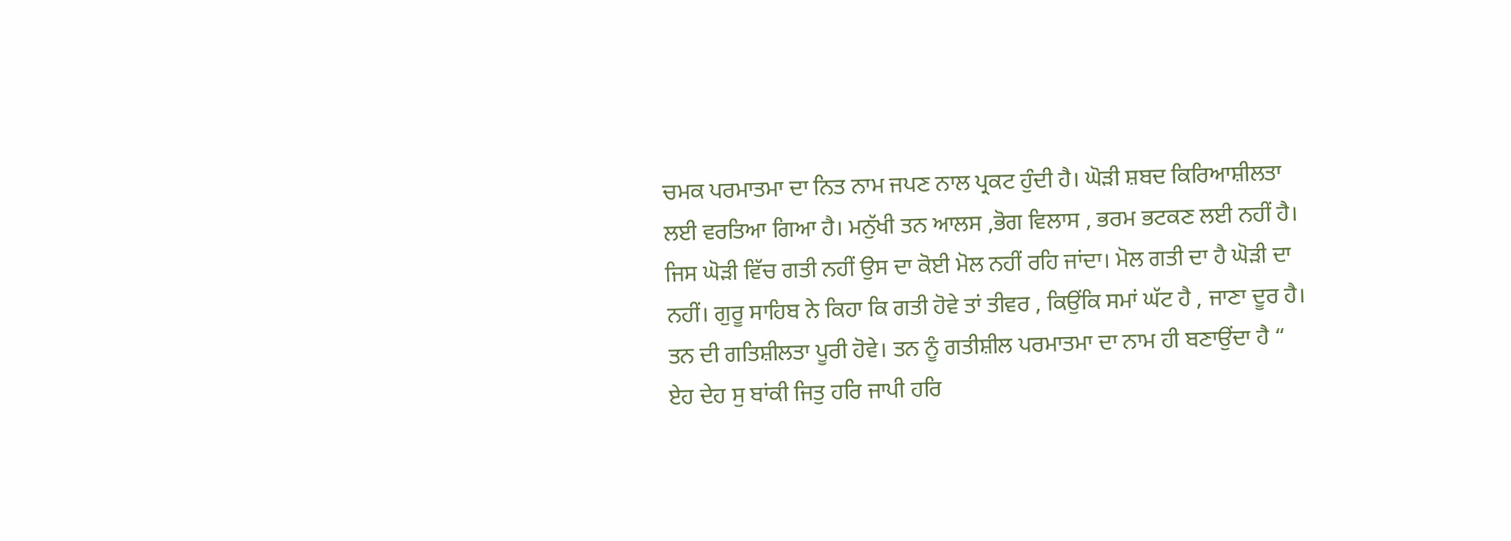ਚਮਕ ਪਰਮਾਤਮਾ ਦਾ ਨਿਤ ਨਾਮ ਜਪਣ ਨਾਲ ਪ੍ਰਕਟ ਹੁੰਦੀ ਹੈ। ਘੋੜੀ ਸ਼ਬਦ ਕਿਰਿਆਸ਼ੀਲਤਾ ਲਈ ਵਰਤਿਆ ਗਿਆ ਹੈ। ਮਨੁੱਖੀ ਤਨ ਆਲਸ ,ਭੋਗ ਵਿਲਾਸ , ਭਰਮ ਭਟਕਣ ਲਈ ਨਹੀਂ ਹੈ। ਜਿਸ ਘੋੜੀ ਵਿੱਚ ਗਤੀ ਨਹੀਂ ਉਸ ਦਾ ਕੋਈ ਮੋਲ ਨਹੀਂ ਰਹਿ ਜਾਂਦਾ। ਮੋਲ ਗਤੀ ਦਾ ਹੈ ਘੋੜੀ ਦਾ ਨਹੀਂ। ਗੁਰੂ ਸਾਹਿਬ ਨੇ ਕਿਹਾ ਕਿ ਗਤੀ ਹੋਵੇ ਤਾਂ ਤੀਵਰ , ਕਿਉਂਕਿ ਸਮਾਂ ਘੱਟ ਹੈ , ਜਾਣਾ ਦੂਰ ਹੈ। ਤਨ ਦੀ ਗਤਿਸ਼ੀਲਤਾ ਪੂਰੀ ਹੋਵੇ। ਤਨ ਨੂੰ ਗਤੀਸ਼ੀਲ ਪਰਮਾਤਮਾ ਦਾ ਨਾਮ ਹੀ ਬਣਾਉਂਦਾ ਹੈ “ ਏਹ ਦੇਹ ਸੁ ਬਾਂਕੀ ਜਿਤੁ ਹਰਿ ਜਾਪੀ ਹਰਿ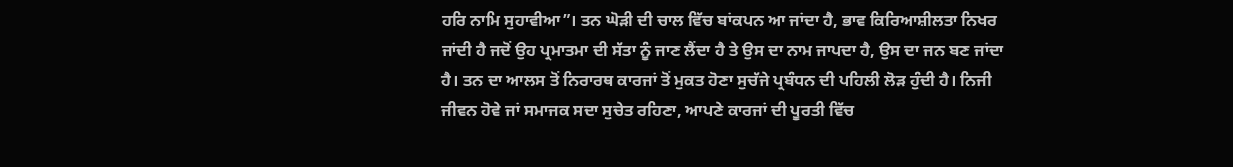ਹਰਿ ਨਾਮਿ ਸੁਹਾਵੀਆ”। ਤਨ ਘੋੜੀ ਦੀ ਚਾਲ ਵਿੱਚ ਬਾਂਕਪਨ ਆ ਜਾਂਦਾ ਹੈ, ਭਾਵ ਕਿਰਿਆਸ਼ੀਲਤਾ ਨਿਖਰ ਜਾਂਦੀ ਹੈ ਜਦੋਂ ਉਹ ਪ੍ਰਮਾਤਮਾ ਦੀ ਸੱਤਾ ਨੂੰ ਜਾਣ ਲੈਂਦਾ ਹੈ ਤੇ ਉਸ ਦਾ ਨਾਮ ਜਾਪਦਾ ਹੈ, ਉਸ ਦਾ ਜਨ ਬਣ ਜਾਂਦਾ ਹੈ। ਤਨ ਦਾ ਆਲਸ ਤੋਂ ਨਿਰਾਰਥ ਕਾਰਜਾਂ ਤੋਂ ਮੁਕਤ ਹੋਣਾ ਸੁਚੱਜੇ ਪ੍ਰਬੰਧਨ ਦੀ ਪਹਿਲੀ ਲੋੜ ਹੁੰਦੀ ਹੈ। ਨਿਜੀ ਜੀਵਨ ਹੋਵੇ ਜਾਂ ਸਮਾਜਕ ਸਦਾ ਸੁਚੇਤ ਰਹਿਣਾ, ਆਪਣੇ ਕਾਰਜਾਂ ਦੀ ਪੂਰਤੀ ਵਿੱਚ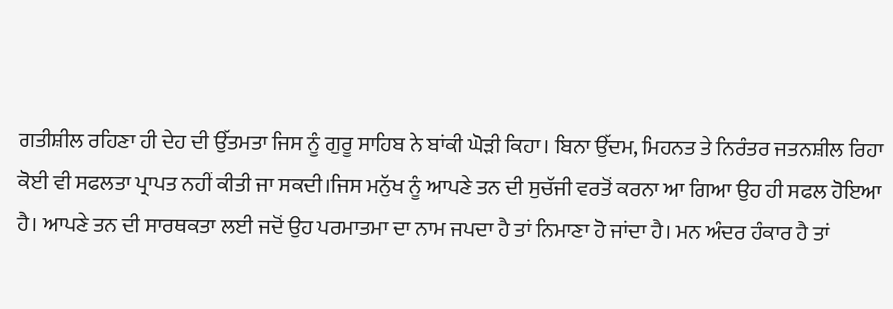ਗਤੀਸ਼ੀਲ ਰਹਿਣਾ ਹੀ ਦੇਹ ਦੀ ਉੱਤਮਤਾ ਜਿਸ ਨੂੰ ਗੁਰੂ ਸਾਹਿਬ ਨੇ ਬਾਂਕੀ ਘੋੜੀ ਕਿਹਾ। ਬਿਨਾ ਉੱਦਮ, ਮਿਹਨਤ ਤੇ ਨਿਰੰਤਰ ਜਤਨਸ਼ੀਲ ਰਿਹਾ ਕੋਈ ਵੀ ਸਫਲਤਾ ਪ੍ਰਾਪਤ ਨਹੀਂ ਕੀਤੀ ਜਾ ਸਕਦੀ।ਜਿਸ ਮਨੁੱਖ ਨੂੰ ਆਪਣੇ ਤਨ ਦੀ ਸੁਚੱਜੀ ਵਰਤੋਂ ਕਰਨਾ ਆ ਗਿਆ ਉਹ ਹੀ ਸਫਲ ਹੋਇਆ ਹੈ। ਆਪਣੇ ਤਨ ਦੀ ਸਾਰਥਕਤਾ ਲਈ ਜਦੋਂ ਉਹ ਪਰਮਾਤਮਾ ਦਾ ਨਾਮ ਜਪਦਾ ਹੈ ਤਾਂ ਨਿਮਾਣਾ ਹੋ ਜਾਂਦਾ ਹੈ। ਮਨ ਅੰਦਰ ਹੰਕਾਰ ਹੈ ਤਾਂ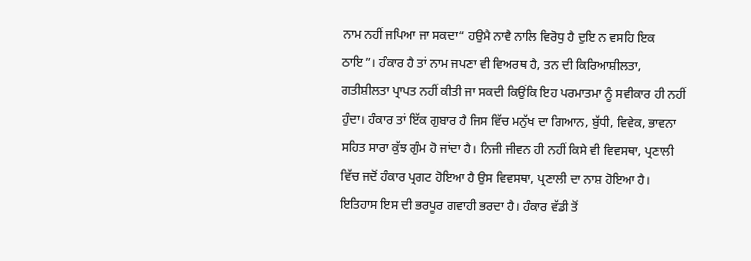ਨਾਮ ਨਹੀਂ ਜਪਿਆ ਜਾ ਸਕਦਾ“ ਹਉਮੈ ਨਾਵੈ ਨਾਲਿ ਵਿਰੋਧੁ ਹੈ ਦੁਇ ਨ ਵਸਹਿ ਇਕ ਠਾਇ”। ਹੰਕਾਰ ਹੈ ਤਾਂ ਨਾਮ ਜਪਣਾ ਵੀ ਵਿਅਰਥ ਹੈ, ਤਨ ਦੀ ਕਿਰਿਆਸ਼ੀਲਤਾ, ਗਤੀਸ਼ੀਲਤਾ ਪ੍ਰਾਪਤ ਨਹੀਂ ਕੀਤੀ ਜਾ ਸਕਦੀ ਕਿਉਂਕਿ ਇਹ ਪਰਮਾਤਮਾ ਨੂੰ ਸਵੀਕਾਰ ਹੀ ਨਹੀਂ ਹੁੰਦਾ। ਹੰਕਾਰ ਤਾਂ ਇੱਕ ਗੁਬਾਰ ਹੈ ਜਿਸ ਵਿੱਚ ਮਨੁੱਖ ਦਾ ਗਿਆਨ, ਬੁੱਧੀ, ਵਿਵੇਕ, ਭਾਵਨਾ ਸਹਿਤ ਸਾਰਾ ਕੁੱਝ ਗੁੰਮ ਹੋ ਜਾਂਦਾ ਹੈ। ਨਿਜੀ ਜੀਵਨ ਹੀ ਨਹੀਂ ਕਿਸੇ ਵੀ ਵਿਵਸਥਾ, ਪ੍ਰਣਾਲੀ ਵਿੱਚ ਜਦੋਂ ਹੰਕਾਰ ਪ੍ਰਗਟ ਹੋਇਆ ਹੈ ਉਸ ਵਿਵਸਥਾ, ਪ੍ਰਣਾਲੀ ਦਾ ਨਾਸ਼ ਹੋਇਆ ਹੈ। ਇਤਿਹਾਸ ਇਸ ਦੀ ਭਰਪੂਰ ਗਵਾਹੀ ਭਰਦਾ ਹੈ। ਹੰਕਾਰ ਵੱਡੀ ਤੋਂ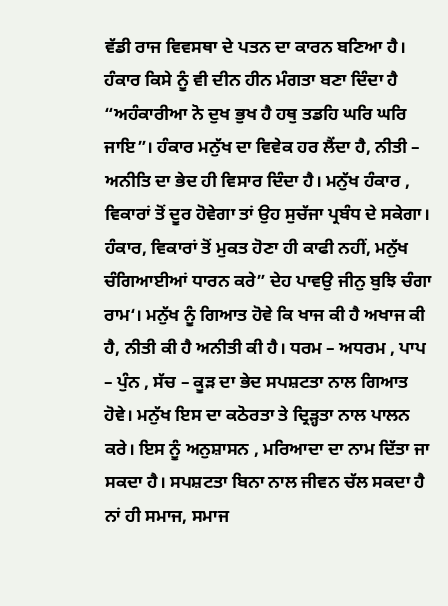ਵੱਡੀ ਰਾਜ ਵਿਵਸਥਾ ਦੇ ਪਤਨ ਦਾ ਕਾਰਨ ਬਣਿਆ ਹੈ। ਹੰਕਾਰ ਕਿਸੇ ਨੂੰ ਵੀ ਦੀਨ ਹੀਨ ਮੰਗਤਾ ਬਣਾ ਦਿੰਦਾ ਹੈ “ਅਹੰਕਾਰੀਆ ਨੋ ਦੁਖ ਭੁਖ ਹੈ ਹਥੁ ਤਡਹਿ ਘਰਿ ਘਰਿ ਜਾਇ”। ਹੰਕਾਰ ਮਨੁੱਖ ਦਾ ਵਿਵੇਕ ਹਰ ਲੈਂਦਾ ਹੈ, ਨੀਤੀ – ਅਨੀਤਿ ਦਾ ਭੇਦ ਹੀ ਵਿਸਾਰ ਦਿੰਦਾ ਹੈ। ਮਨੁੱਖ ਹੰਕਾਰ , ਵਿਕਾਰਾਂ ਤੋਂ ਦੂਰ ਹੋਵੇਗਾ ਤਾਂ ਉਹ ਸੁਚੱਜਾ ਪ੍ਰਬੰਧ ਦੇ ਸਕੇਗਾ। ਹੰਕਾਰ, ਵਿਕਾਰਾਂ ਤੋਂ ਮੁਕਤ ਹੋਣਾ ਹੀ ਕਾਫੀ ਨਹੀਂ, ਮਨੁੱਖ ਚੰਗਿਆਈਆਂ ਧਾਰਨ ਕਰੇ” ਦੇਹ ਪਾਵਉ ਜੀਨੁ ਬੁਝਿ ਚੰਗਾ ਰਾਮ‘। ਮਨੁੱਖ ਨੂੰ ਗਿਆਤ ਹੋਵੇ ਕਿ ਖਾਜ ਕੀ ਹੈ ਅਖਾਜ ਕੀ ਹੈ, ਨੀਤੀ ਕੀ ਹੈ ਅਨੀਤੀ ਕੀ ਹੈ। ਧਰਮ – ਅਧਰਮ , ਪਾਪ – ਪੁੰਨ , ਸੱਚ – ਕੂੜ ਦਾ ਭੇਦ ਸਪਸ਼ਟਤਾ ਨਾਲ ਗਿਆਤ ਹੋਵੇ। ਮਨੁੱਖ ਇਸ ਦਾ ਕਠੋਰਤਾ ਤੇ ਦ੍ਰਿੜ੍ਹਤਾ ਨਾਲ ਪਾਲਨ ਕਰੇ। ਇਸ ਨੂੰ ਅਨੁਸ਼ਾਸਨ , ਮਰਿਆਦਾ ਦਾ ਨਾਮ ਦਿੱਤਾ ਜਾ ਸਕਦਾ ਹੈ। ਸਪਸ਼ਟਤਾ ਬਿਨਾ ਨਾਲ ਜੀਵਨ ਚੱਲ ਸਕਦਾ ਹੈ ਨਾਂ ਹੀ ਸਮਾਜ, ਸਮਾਜ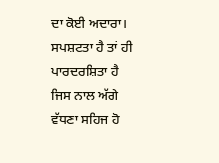ਦਾ ਕੋਈ ਅਦਾਰਾ। ਸਪਸ਼ਟਤਾ ਹੈ ਤਾਂ ਹੀ ਪਾਰਦਰਸ਼ਿਤਾ ਹੈ ਜਿਸ ਨਾਲ ਅੱਗੇ ਵੱਧਣਾ ਸਹਿਜ ਹੋ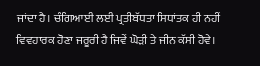ਜਾਂਦਾ ਹੈ। ਚੰਗਿਆਈ ਲਈ ਪ੍ਰਤੀਬੱਧਤਾ ਸਿਧਾਂਤਕ ਹੀ ਨਹੀਂ ਵਿਵਹਾਰਕ ਹੋਣਾ ਜਰੂਰੀ ਹੈ ਜਿਵੇਂ ਘੋੜੀ ਤੇ ਜੀਨ ਕੱਸੀ ਹੋਵੇ।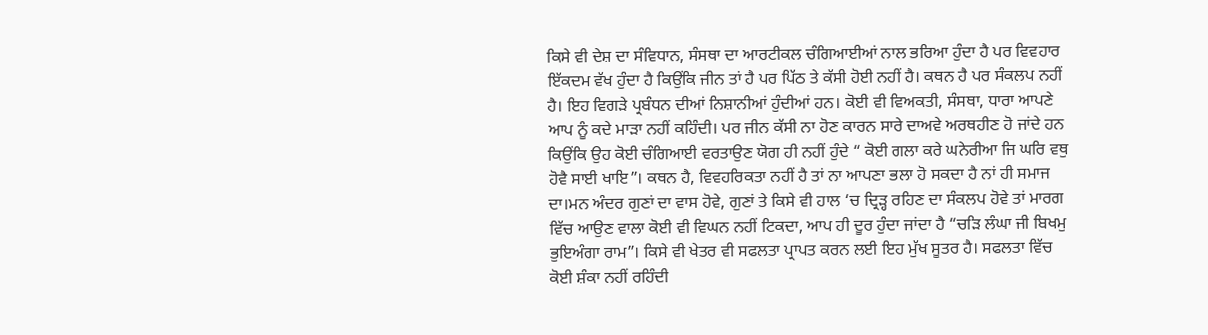ਕਿਸੇ ਵੀ ਦੇਸ਼ ਦਾ ਸੰਵਿਧਾਨ, ਸੰਸਥਾ ਦਾ ਆਰਟੀਕਲ ਚੰਗਿਆਈਆਂ ਨਾਲ ਭਰਿਆ ਹੁੰਦਾ ਹੈ ਪਰ ਵਿਵਹਾਰ ਇੱਕਦਮ ਵੱਖ ਹੁੰਦਾ ਹੈ ਕਿਉਂਕਿ ਜੀਨ ਤਾਂ ਹੈ ਪਰ ਪਿੱਠ ਤੇ ਕੱਸੀ ਹੋਈ ਨਹੀਂ ਹੈ। ਕਥਨ ਹੈ ਪਰ ਸੰਕਲਪ ਨਹੀਂ ਹੈ। ਇਹ ਵਿਗੜੇ ਪ੍ਰਬੰਧਨ ਦੀਆਂ ਨਿਸ਼ਾਨੀਆਂ ਹੁੰਦੀਆਂ ਹਨ। ਕੋਈ ਵੀ ਵਿਅਕਤੀ, ਸੰਸਥਾ, ਧਾਰਾ ਆਪਣੇ ਆਪ ਨੂੰ ਕਦੇ ਮਾੜਾ ਨਹੀਂ ਕਹਿੰਦੀ। ਪਰ ਜੀਨ ਕੱਸੀ ਨਾ ਹੋਣ ਕਾਰਨ ਸਾਰੇ ਦਾਅਵੇ ਅਰਥਹੀਣ ਹੋ ਜਾਂਦੇ ਹਨ ਕਿਉਂਕਿ ਉਹ ਕੋਈ ਚੰਗਿਆਈ ਵਰਤਾਉਣ ਯੋਗ ਹੀ ਨਹੀਂ ਹੁੰਦੇ “ ਕੋਈ ਗਲਾ ਕਰੇ ਘਨੇਰੀਆ ਜਿ ਘਰਿ ਵਥੁ ਹੋਵੈ ਸਾਈ ਖਾਇ”। ਕਥਨ ਹੈ, ਵਿਵਹਰਿਕਤਾ ਨਹੀਂ ਹੈ ਤਾਂ ਨਾ ਆਪਣਾ ਭਲਾ ਹੋ ਸਕਦਾ ਹੈ ਨਾਂ ਹੀ ਸਮਾਜ ਦਾ।ਮਨ ਅੰਦਰ ਗੁਣਾਂ ਦਾ ਵਾਸ ਹੋਵੇ, ਗੁਣਾਂ ਤੇ ਕਿਸੇ ਵੀ ਹਾਲ ‘ਚ ਦ੍ਰਿੜ੍ਹ ਰਹਿਣ ਦਾ ਸੰਕਲਪ ਹੋਵੇ ਤਾਂ ਮਾਰਗ ਵਿੱਚ ਆਉਣ ਵਾਲਾ ਕੋਈ ਵੀ ਵਿਘਨ ਨਹੀਂ ਟਿਕਦਾ, ਆਪ ਹੀ ਦੂਰ ਹੁੰਦਾ ਜਾਂਦਾ ਹੈ “ਚੜਿ ਲੰਘਾ ਜੀ ਬਿਖਮੁ ਭੁਇਅੰਗਾ ਰਾਮ”। ਕਿਸੇ ਵੀ ਖੇਤਰ ਵੀ ਸਫਲਤਾ ਪ੍ਰਾਪਤ ਕਰਨ ਲਈ ਇਹ ਮੁੱਖ ਸੂਤਰ ਹੈ। ਸਫਲਤਾ ਵਿੱਚ ਕੋਈ ਸ਼ੰਕਾ ਨਹੀਂ ਰਹਿੰਦੀ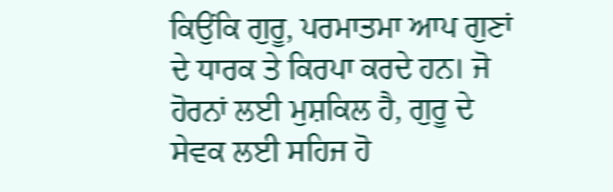ਕਿਉਂਕਿ ਗੁਰੂ, ਪਰਮਾਤਮਾ ਆਪ ਗੁਣਾਂ ਦੇ ਧਾਰਕ ਤੇ ਕਿਰਪਾ ਕਰਦੇ ਹਨ। ਜੋ ਹੋਰਨਾਂ ਲਈ ਮੁਸ਼ਕਿਲ ਹੈ, ਗੁਰੂ ਦੇ ਸੇਵਕ ਲਈ ਸਹਿਜ ਹੋ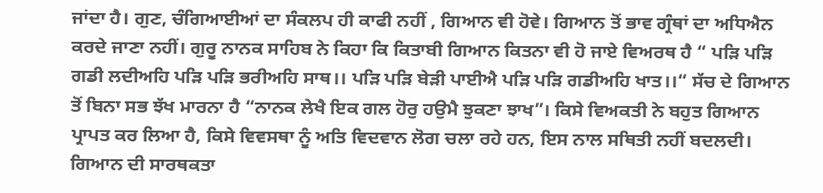ਜਾਂਦਾ ਹੈ। ਗੁਣ, ਚੰਗਿਆਈਆਂ ਦਾ ਸੰਕਲਪ ਹੀ ਕਾਫੀ ਨਹੀਂ , ਗਿਆਨ ਵੀ ਹੋਵੇ। ਗਿਆਨ ਤੋਂ ਭਾਵ ਗ੍ਰੰਥਾਂ ਦਾ ਅਧਿਐਨ ਕਰਦੇ ਜਾਣਾ ਨਹੀਂ। ਗੁਰੂ ਨਾਨਕ ਸਾਹਿਬ ਨੇ ਕਿਹਾ ਕਿ ਕਿਤਾਬੀ ਗਿਆਨ ਕਿਤਨਾ ਵੀ ਹੋ ਜਾਏ ਵਿਅਰਥ ਹੈ “ ਪੜਿ ਪੜਿ ਗਡੀ ਲਦੀਅਹਿ ਪੜਿ ਪੜਿ ਭਰੀਅਹਿ ਸਾਥ।। ਪੜਿ ਪੜਿ ਬੇੜੀ ਪਾਈਐ ਪੜਿ ਪੜਿ ਗਡੀਅਹਿ ਖਾਤ।।“ ਸੱਚ ਦੇ ਗਿਆਨ ਤੋਂ ਬਿਨਾ ਸਭ ਝੱਖ ਮਾਰਨਾ ਹੈ “ਨਾਨਕ ਲੇਖੈ ਇਕ ਗਲ ਹੋਰੁ ਹਉਮੈ ਝੁਕਣਾ ਝਾਖ”। ਕਿਸੇ ਵਿਅਕਤੀ ਨੇ ਬਹੁਤ ਗਿਆਨ ਪ੍ਰਾਪਤ ਕਰ ਲਿਆ ਹੈ, ਕਿਸੇ ਵਿਵਸਥਾ ਨੂੰ ਅਤਿ ਵਿਦਵਾਨ ਲੋਗ ਚਲਾ ਰਹੇ ਹਨ, ਇਸ ਨਾਲ ਸਥਿਤੀ ਨਹੀਂ ਬਦਲਦੀ। ਗਿਆਨ ਦੀ ਸਾਰਥਕਤਾ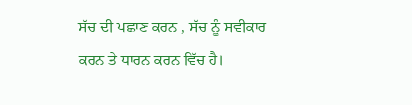ਸੱਚ ਦੀ ਪਛਾਣ ਕਰਨ , ਸੱਚ ਨੂੰ ਸਵੀਕਾਰ ਕਰਨ ਤੇ ਧਾਰਨ ਕਰਨ ਵਿੱਚ ਹੈ।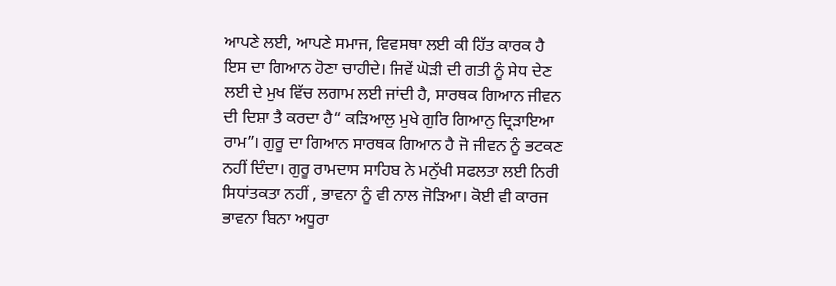ਆਪਣੇ ਲਈ, ਆਪਣੇ ਸਮਾਜ, ਵਿਵਸਥਾ ਲਈ ਕੀ ਹਿੱਤ ਕਾਰਕ ਹੈ ਇਸ ਦਾ ਗਿਆਨ ਹੋਣਾ ਚਾਹੀਦੇ। ਜਿਵੇਂ ਘੋੜੀ ਦੀ ਗਤੀ ਨੂੰ ਸੇਧ ਦੇਣ ਲਈ ਦੇ ਮੁਖ ਵਿੱਚ ਲਗਾਮ ਲਈ ਜਾਂਦੀ ਹੈ, ਸਾਰਥਕ ਗਿਆਨ ਜੀਵਨ ਦੀ ਦਿਸ਼ਾ ਤੈ ਕਰਦਾ ਹੈ“ ਕੜਿਆਲੁ ਮੁਖੇ ਗੁਰਿ ਗਿਆਨੁ ਦ੍ਰਿੜਾਇਆ ਰਾਮ”। ਗੁਰੂ ਦਾ ਗਿਆਨ ਸਾਰਥਕ ਗਿਆਨ ਹੈ ਜੋ ਜੀਵਨ ਨੂੰ ਭਟਕਣ ਨਹੀਂ ਦਿੰਦਾ। ਗੁਰੂ ਰਾਮਦਾਸ ਸਾਹਿਬ ਨੇ ਮਨੁੱਖੀ ਸਫਲਤਾ ਲਈ ਨਿਰੀ ਸਿਧਾਂਤਕਤਾ ਨਹੀਂ , ਭਾਵਨਾ ਨੂੰ ਵੀ ਨਾਲ ਜੋੜਿਆ। ਕੋਈ ਵੀ ਕਾਰਜ ਭਾਵਨਾ ਬਿਨਾ ਅਧੂਰਾ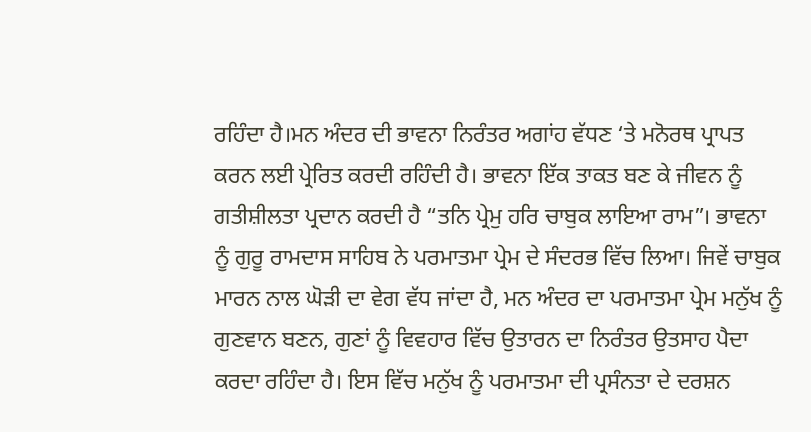ਰਹਿੰਦਾ ਹੈ।ਮਨ ਅੰਦਰ ਦੀ ਭਾਵਨਾ ਨਿਰੰਤਰ ਅਗਾਂਹ ਵੱਧਣ ‘ਤੇ ਮਨੋਰਥ ਪ੍ਰਾਪਤ ਕਰਨ ਲਈ ਪ੍ਰੇਰਿਤ ਕਰਦੀ ਰਹਿੰਦੀ ਹੈ। ਭਾਵਨਾ ਇੱਕ ਤਾਕਤ ਬਣ ਕੇ ਜੀਵਨ ਨੂੰ ਗਤੀਸ਼ੀਲਤਾ ਪ੍ਰਦਾਨ ਕਰਦੀ ਹੈ “ਤਨਿ ਪ੍ਰੇਮੁ ਹਰਿ ਚਾਬੁਕ ਲਾਇਆ ਰਾਮ”। ਭਾਵਨਾ ਨੂੰ ਗੁਰੂ ਰਾਮਦਾਸ ਸਾਹਿਬ ਨੇ ਪਰਮਾਤਮਾ ਪ੍ਰੇਮ ਦੇ ਸੰਦਰਭ ਵਿੱਚ ਲਿਆ। ਜਿਵੇਂ ਚਾਬੁਕ ਮਾਰਨ ਨਾਲ ਘੋੜੀ ਦਾ ਵੇਗ ਵੱਧ ਜਾਂਦਾ ਹੈ, ਮਨ ਅੰਦਰ ਦਾ ਪਰਮਾਤਮਾ ਪ੍ਰੇਮ ਮਨੁੱਖ ਨੂੰ ਗੁਣਵਾਨ ਬਣਨ, ਗੁਣਾਂ ਨੂੰ ਵਿਵਹਾਰ ਵਿੱਚ ਉਤਾਰਨ ਦਾ ਨਿਰੰਤਰ ਉਤਸਾਹ ਪੈਦਾ ਕਰਦਾ ਰਹਿੰਦਾ ਹੈ। ਇਸ ਵਿੱਚ ਮਨੁੱਖ ਨੂੰ ਪਰਮਾਤਮਾ ਦੀ ਪ੍ਰਸੰਨਤਾ ਦੇ ਦਰਸ਼ਨ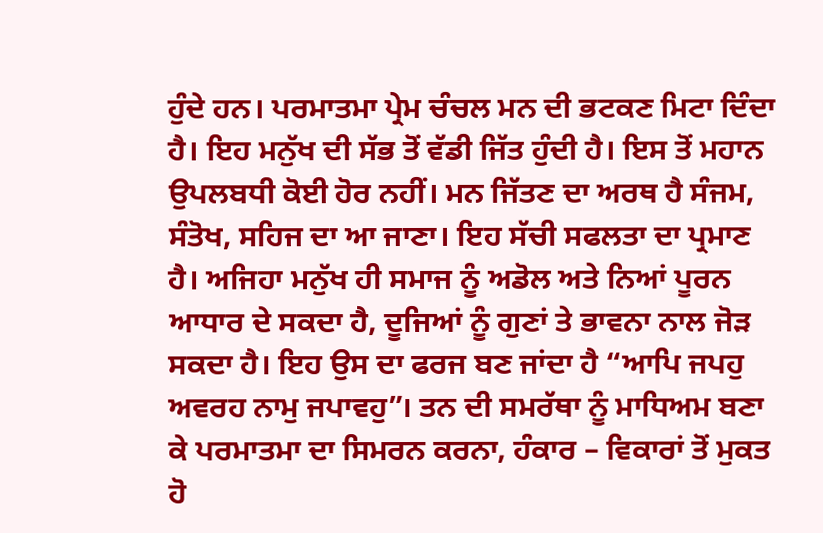ਹੁੰਦੇ ਹਨ। ਪਰਮਾਤਮਾ ਪ੍ਰੇਮ ਚੰਚਲ ਮਨ ਦੀ ਭਟਕਣ ਮਿਟਾ ਦਿੰਦਾ ਹੈ। ਇਹ ਮਨੁੱਖ ਦੀ ਸੱਭ ਤੋਂ ਵੱਡੀ ਜਿੱਤ ਹੁੰਦੀ ਹੈ। ਇਸ ਤੋਂ ਮਹਾਨ ਉਪਲਬਧੀ ਕੋਈ ਹੋਰ ਨਹੀਂ। ਮਨ ਜਿੱਤਣ ਦਾ ਅਰਥ ਹੈ ਸੰਜਮ, ਸੰਤੋਖ, ਸਹਿਜ ਦਾ ਆ ਜਾਣਾ। ਇਹ ਸੱਚੀ ਸਫਲਤਾ ਦਾ ਪ੍ਰਮਾਣ ਹੈ। ਅਜਿਹਾ ਮਨੁੱਖ ਹੀ ਸਮਾਜ ਨੂੰ ਅਡੋਲ ਅਤੇ ਨਿਆਂ ਪੂਰਨ ਆਧਾਰ ਦੇ ਸਕਦਾ ਹੈ, ਦੂਜਿਆਂ ਨੂੰ ਗੁਣਾਂ ਤੇ ਭਾਵਨਾ ਨਾਲ ਜੋੜ ਸਕਦਾ ਹੈ। ਇਹ ਉਸ ਦਾ ਫਰਜ ਬਣ ਜਾਂਦਾ ਹੈ “ਆਪਿ ਜਪਹੁ ਅਵਰਹ ਨਾਮੁ ਜਪਾਵਹੁ”। ਤਨ ਦੀ ਸਮਰੱਥਾ ਨੂੰ ਮਾਧਿਅਮ ਬਣਾ ਕੇ ਪਰਮਾਤਮਾ ਦਾ ਸਿਮਰਨ ਕਰਨਾ, ਹੰਕਾਰ – ਵਿਕਾਰਾਂ ਤੋਂ ਮੁਕਤ ਹੋ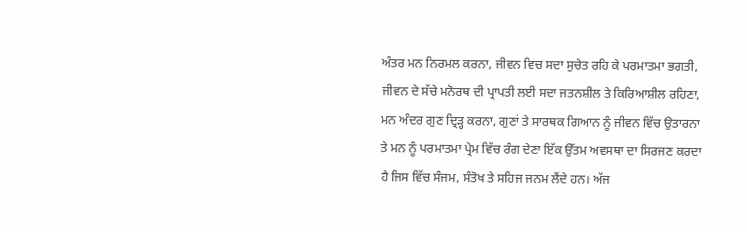ਅੰਤਰ ਮਨ ਨਿਰਮਲ ਕਰਨਾ, ਜੀਵਨ ਵਿਚ ਸਦਾ ਸੁਚੇਤ ਰਹਿ ਕੇ ਪਰਮਾਤਮਾ ਭਗਤੀ, ਜੀਵਨ ਦੇ ਸੱਚੇ ਮਨੋਰਥ ਦੀ ਪ੍ਰਾਪਤੀ ਲਈ ਸਦਾ ਜਤਨਸ਼ੀਲ ਤੇ ਕਿਰਿਆਸ਼ੀਲ ਰਹਿਣਾ, ਮਨ ਅੰਦਰ ਗੁਣ ਦ੍ਰਿੜ੍ਹ ਕਰਨਾ, ਗੁਣਾਂ ਤੇ ਸਾਰਥਕ ਗਿਆਨ ਨੂੰ ਜੀਵਨ ਵਿੱਚ ਉਤਾਰਨਾ ਤੇ ਮਨ ਨੂੰ ਪਰਮਾਤਮਾ ਪ੍ਰੇਮ ਵਿੱਚ ਰੰਗ ਦੇਣਾ ਇੱਕ ਉੱਤਮ ਅਵਸਥਾ ਦਾ ਸਿਰਜਣ ਕਰਦਾ ਹੈ ਜਿਸ ਵਿੱਚ ਸੰਜਮ, ਸੰਤੋਖ ਤੇ ਸਹਿਜ ਜਨਮ ਲੈਂਦੇ ਹਨ। ਅੱਜ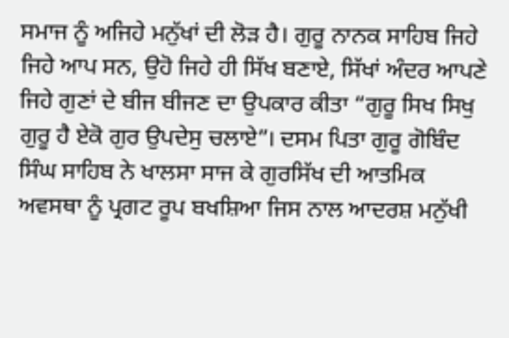ਸਮਾਜ ਨੂੰ ਅਜਿਹੇ ਮਨੁੱਖਾਂ ਦੀ ਲੋੜ ਹੈ। ਗੁਰੂ ਨਾਨਕ ਸਾਹਿਬ ਜਿਹੇ ਜਿਹੇ ਆਪ ਸਨ, ਉਹੋ ਜਿਹੇ ਹੀ ਸਿੱਖ ਬਣਾਏ, ਸਿੱਖਾਂ ਅੰਦਰ ਆਪਣੇ ਜਿਹੇ ਗੁਣਾਂ ਦੇ ਬੀਜ ਬੀਜਣ ਦਾ ਉਪਕਾਰ ਕੀਤਾ “ਗੁਰੂ ਸਿਖ ਸਿਖੁ ਗੁਰੂ ਹੈ ਏਕੋ ਗੁਰ ਉਪਦੇਸੁ ਚਲਾਏ”। ਦਸਮ ਪਿਤਾ ਗੁਰੂ ਗੋਬਿੰਦ ਸਿੰਘ ਸਾਹਿਬ ਨੇ ਖਾਲਸਾ ਸਾਜ ਕੇ ਗੁਰਸਿੱਖ ਦੀ ਆਤਮਿਕ ਅਵਸਥਾ ਨੂੰ ਪ੍ਰਗਟ ਰੂਪ ਬਖਸ਼ਿਆ ਜਿਸ ਨਾਲ ਆਦਰਸ਼ ਮਨੁੱਖੀ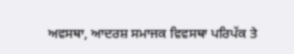ਅਵਸਥਾ, ਆਦਰਸ਼ ਸਮਾਜਕ ਵਿਵਸਥਾ ਪਰਿਪੱਕ ਤੇ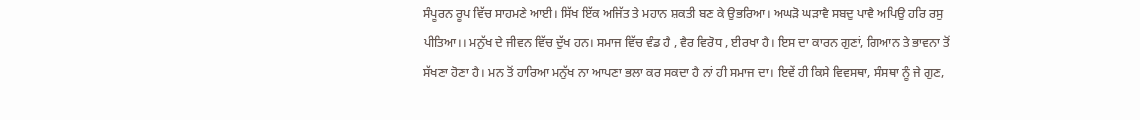ਸੰਪੂਰਨ ਰੂਪ ਵਿੱਚ ਸਾਹਮਣੇ ਆਈ। ਸਿੱਖ ਇੱਕ ਅਜਿੱਤ ਤੇ ਮਹਾਨ ਸ਼ਕਤੀ ਬਣ ਕੇ ਉਭਰਿਆ। ਅਘੜੋ ਘੜਾਵੈ ਸਬਦੁ ਪਾਵੈ ਅਪਿਉ ਹਰਿ ਰਸੁ ਪੀਤਿਆ।। ਮਨੁੱਖ ਦੇ ਜੀਵਨ ਵਿੱਚ ਦੁੱਖ ਹਨ। ਸਮਾਜ ਵਿੱਚ ਵੰਡ ਹੈ , ਵੈਰ ਵਿਰੋਧ , ਈਰਖਾ ਹੈ। ਇਸ ਦਾ ਕਾਰਨ ਗੁਣਾਂ, ਗਿਆਨ ਤੇ ਭਾਵਨਾ ਤੋਂ ਸੱਖਣਾ ਹੋਣਾ ਹੈ। ਮਨ ਤੋਂ ਹਾਰਿਆ ਮਨੁੱਖ ਨਾ ਆਪਣਾ ਭਲਾ ਕਰ ਸਕਦਾ ਹੈ ਨਾਂ ਹੀ ਸਮਾਜ ਦਾ। ਇਵੇਂ ਹੀ ਕਿਸੇ ਵਿਵਸਥਾ, ਸੰਸਥਾ ਨੂੰ ਜੇ ਗੁਣ,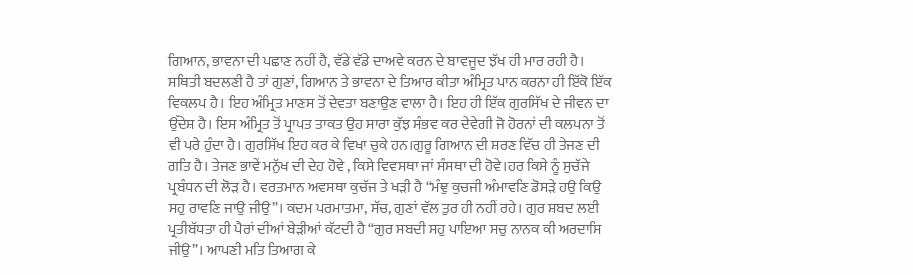ਗਿਆਨ, ਭਾਵਨਾ ਦੀ ਪਛਾਣ ਨਹੀਂ ਹੈ, ਵੱਡੇ ਵੱਡੇ ਦਾਅਵੇ ਕਰਨ ਦੇ ਬਾਵਜੂਦ ਝੱਖ ਹੀ ਮਾਰ ਰਹੀ ਹੈ। ਸਥਿਤੀ ਬਦਲਣੀ ਹੈ ਤਾਂ ਗੁਣਾਂ, ਗਿਆਨ ਤੇ ਭਾਵਨਾ ਦੇ ਤਿਆਰ ਕੀਤਾ ਅੰਮ੍ਰਿਤ ਪਾਨ ਕਰਨਾ ਹੀ ਇੱਕੋ ਇੱਕ ਵਿਕਲਪ ਹੈ। ਇਹ ਅੰਮ੍ਰਿਤ ਮਾਣਸ ਤੋਂ ਦੇਵਤਾ ਬਣਾਉਣ ਵਾਲਾ ਹੈ। ਇਹ ਹੀ ਇੱਕ ਗੁਰਸਿੱਖ ਦੇ ਜੀਵਨ ਦਾ ਉੱਦੇਸ਼ ਹੈ। ਇਸ ਅੰਮ੍ਰਿਤ ਤੋਂ ਪ੍ਰਾਪਤ ਤਾਕਤ ਉਹ ਸਾਰਾ ਕੁੱਝ ਸੰਭਵ ਕਰ ਦੇਵੇਗੀ ਜੋ ਹੋਰਨਾਂ ਦੀ ਕਲਪਨਾ ਤੋਂ ਵੀ ਪਰੇ ਹੁੰਦਾ ਹੈ। ਗੁਰਸਿੱਖ ਇਹ ਕਰ ਕੇ ਵਿਖਾ ਚੁਕੇ ਹਨ।ਗੁਰੂ ਗਿਆਨ ਦੀ ਸ਼ਰਣ ਵਿੱਚ ਹੀ ਤੇਜਣ ਦੀ ਗਤਿ ਹੈ। ਤੇਜਣ ਭਾਵੇਂ ਮਨੁੱਖ ਦੀ ਦੇਹ ਹੋਵੇ , ਕਿਸੇ ਵਿਵਸਥਾ ਜਾਂ ਸੰਸਥਾ ਦੀ ਹੋਵੇ।ਹਰ ਕਿਸੇ ਨੂੰ ਸੁਚੱਜੇ ਪ੍ਰਬੰਧਨ ਦੀ ਲੋੜ ਹੈ। ਵਰਤਮਾਨ ਅਵਸਥਾ ਕੁਚੱਜ ਤੇ ਖੜੀ ਹੈ “ਮੰਞੁ ਕੁਚਜੀ ਅੰਮਾਵਣਿ ਡੋਸੜੇ ਹਉ ਕਿਉ ਸਹੁ ਰਾਵਣਿ ਜਾਉ ਜੀਉ”। ਕਦਮ ਪਰਮਾਤਮਾ, ਸੱਚ, ਗੁਣਾਂ ਵੱਲ ਤੁਰ ਹੀ ਨਹੀਂ ਰਹੇ। ਗੁਰ ਸ਼ਬਦ ਲਈ ਪ੍ਰਤੀਬੱਧਤਾ ਹੀ ਪੈਰਾਂ ਦੀਆਂ ਬੇੜੀਆਂ ਕੱਟਦੀ ਹੈ “ਗੁਰ ਸਬਦੀ ਸਹੁ ਪਾਇਆ ਸਚੁ ਨਾਨਕ ਕੀ ਅਰਦਾਸਿ ਜੀਉ”। ਆਪਣੀ ਮਤਿ ਤਿਆਗ ਕੇ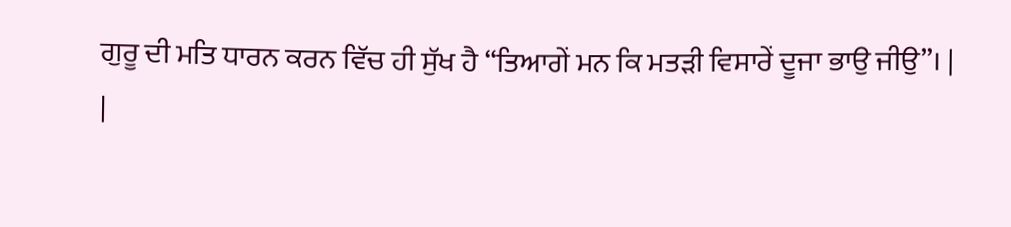ਗੁਰੂ ਦੀ ਮਤਿ ਧਾਰਨ ਕਰਨ ਵਿੱਚ ਹੀ ਸੁੱਖ ਹੈ “ਤਿਆਗੇਂ ਮਨ ਕਿ ਮਤੜੀ ਵਿਸਾਰੇਂ ਦੂਜਾ ਭਾਉ ਜੀਉ”। |
|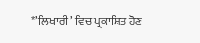*’ਲਿਖਾਰੀ’ ਵਿਚ ਪ੍ਰਕਾਸ਼ਿਤ ਹੋਣ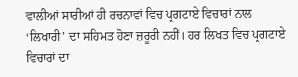ਵਾਲੀਆਂ ਸਾਰੀਆਂ ਹੀ ਰਚਨਾਵਾਂ ਵਿਚ ਪ੍ਰਗਟਾਏ ਵਿਚਾਰਾਂ ਨਾਲ ‘ਲਿਖਾਰੀ’ ਦਾ ਸਹਿਮਤ ਹੋਣਾ ਜ਼ਰੂਰੀ ਨਹੀਂ। ਹਰ ਲਿਖਤ ਵਿਚ ਪ੍ਰਗਟਾਏ ਵਿਚਾਰਾਂ ਦਾ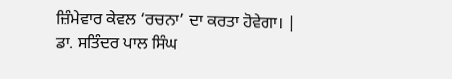ਜ਼ਿੰਮੇਵਾਰ ਕੇਵਲ ‘ਰਚਨਾ’ ਦਾ ਕਰਤਾ ਹੋਵੇਗਾ। |
ਡਾ. ਸਤਿੰਦਰ ਪਾਲ ਸਿੰਘ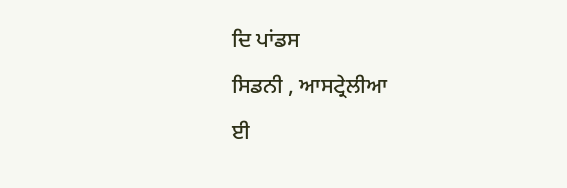ਦਿ ਪਾਂਡਸ
ਸਿਡਨੀ , ਆਸਟ੍ਰੇਲੀਆ
ਈ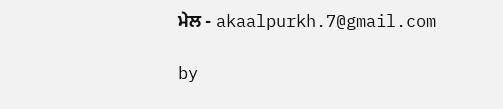ਮੇਲ - akaalpurkh.7@gmail.com

by